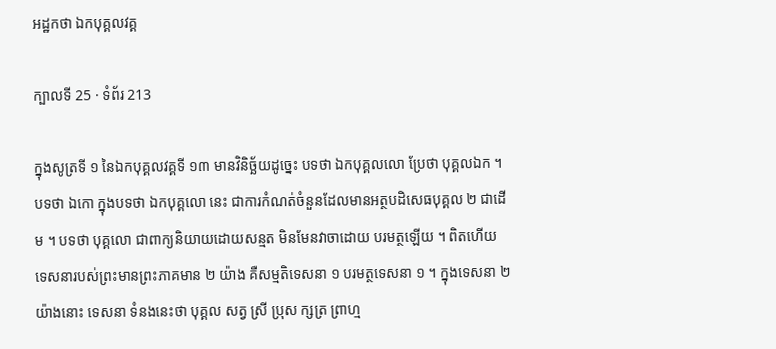អដ្ឋកថា ឯកបុគ្គលវគ្គ

ក្បាលទី 25 · ទំព័រ 213

ក្នុងសូត្រទី ១ នៃឯកបុគ្គលវគ្គទី ១៣ មានវិនិច្ឆ័យដូច្នេះ បទថា ឯកបុគ្គលលោ ប្រែថា បុគ្គលឯក ។ បទថា ឯកោ ក្នុងបទថា ឯកបុគ្គលោ នេះ ជាការកំណត់ចំនួនដែលមានអត្ថបដិសេធបុគ្គល ២ ជាដើម ។ បទថា បុគ្គលោ ជាពាក្យនិយាយដោយសន្មត មិនមែនវាចាដោយ បរមត្ថឡើយ ។ ពិតហើយ ទេសនារបស់ព្រះមានព្រះភាគមាន ២ យ៉ាង គឺសម្មតិទេសនា ១ បរមត្ថទេសនា ១ ។ ក្នុងទេសនា ២ យ៉ាងនោះ ទេសនា ទំនងនេះថា បុគ្គល សត្វ ស្រី ប្រុស ក្សត្រ ព្រាហ្ម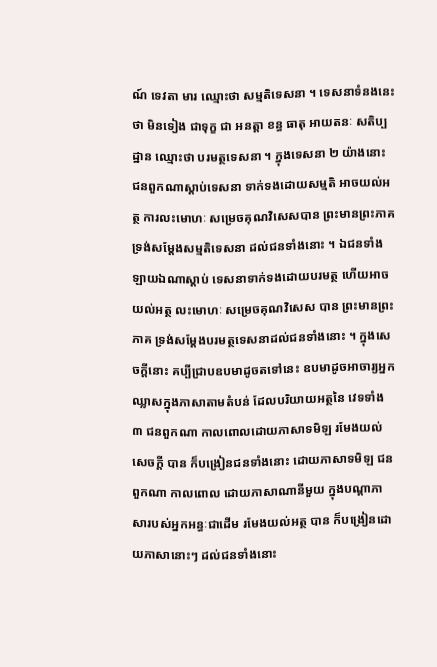ណ៍ ទេវតា មារ ឈ្មោះថា សម្មតិទេសនា ។ ទេសនាទំនងនេះថា មិនទៀង ជាទុក្ខ ជា អនត្តា ខន្ធ ធាតុ អាយតនៈ សតិប្បដ្ឋាន ឈ្មោះថា បរមត្ថទេសនា ។ ក្នុងទេសនា ២ យ៉ាងនោះ ជនពួកណាស្តាប់ទេសនា ទាក់ទងដោយសម្មតិ អាចយល់អត្ថ ការលះមោហៈ សម្រេចគុណវិសេសបាន ព្រះមានព្រះភាគ ទ្រង់សម្តែងសម្មតិទេសនា ដល់ជនទាំងនោះ ។ ឯជនទាំងឡាយឯណាស្តាប់ ទេសនាទាក់ទងដោយបរមត្ថ ហើយអាចយល់អត្ថ លះមោហៈ សម្រេចគុណវិសេស បាន ព្រះមានព្រះភាគ ទ្រង់សម្តែងបរមត្ថទេសនាដល់ជនទាំងនោះ ។ ក្នុងសេចក្តីនោះ គប្បីជ្រាបឧបមាដូចតទៅនេះ ឧបមាដូចអាចារ្យអ្នកឈ្លាសក្នុងភាសាតាមតំបន់ ដែលបរិយាយអត្ថនៃ វេទទាំង ៣ ជនពួកណា កាលពោលដោយភាសាទមិឡ រមែងយល់សេចក្តី បាន ក៏បង្រៀនជនទាំងនោះ ដោយភាសាទមិឡ ជនពួកណា កាលពោល ដោយភាសាណានីមួយ ក្នុងបណ្តាភាសារបស់អ្នកអន្ធៈជាដើម រមែងយល់អត្ថ បាន ក៏បង្រៀនដោយភាសានោះៗ ដល់ជនទាំងនោះ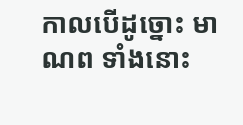កាលបើដូច្នោះ មាណព ទាំងនោះ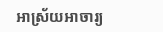អាស្រ័យអាចារ្យ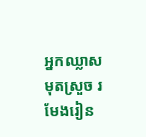អ្នកឈ្លាស មុតស្រួច រមែងរៀន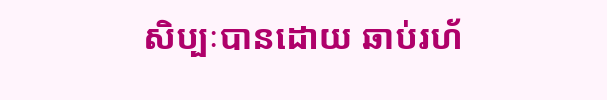សិប្បៈបានដោយ ឆាប់រហ័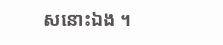សនោះឯង ។